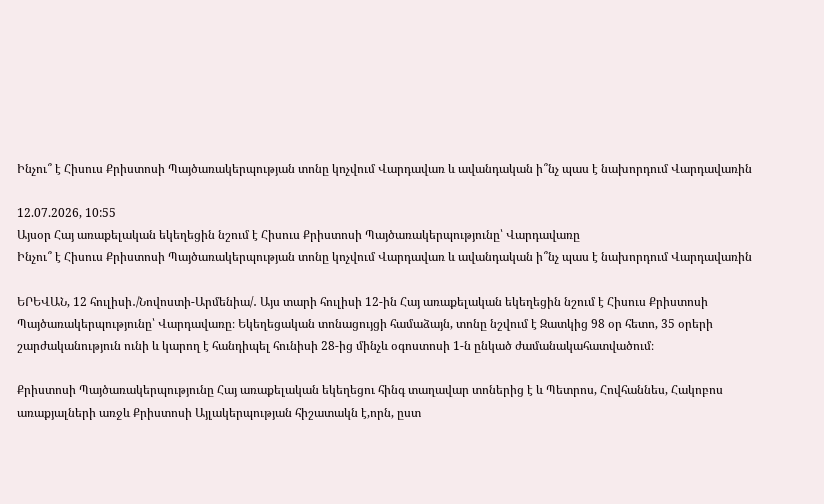Ինչու՞ է Հիսուս Քրիստոսի Պայծառակերպության տոնը կոչվում Վարդավառ և ավանդական ի՞նչ պաս է նախորդում Վարդավառին

12.07.2026, 10:55
Այսօր Հայ առաքելական եկեղեցին նշում է Հիսուս Քրիստոսի Պայծառակերպությունը՝ Վարդավառը
Ինչու՞ է Հիսուս Քրիստոսի Պայծառակերպության տոնը կոչվում Վարդավառ և ավանդական ի՞նչ պաս է նախորդում Վարդավառին

ԵՐԵՎԱՆ, 12 հուլիսի․/Նովոստի-Արմենիա/․ Այս տարի հուլիսի 12-ին Հայ առաքելական եկեղեցին նշում է Հիսուս Քրիստոսի Պայծառակերպությունը՝ Վարդավառը։ Եկեղեցական տոնացույցի համաձայն, տոնը նշվում է Զատկից 98 օր հետո, 35 օրերի շարժականություն ունի և կարող է հանդիպել հունիսի 28-ից մինչև օգոստոսի 1-ն ընկած ժամանակահատվածում։

Քրիստոսի Պայծառակերպությունը Հայ առաքելական եկեղեցու հինգ տաղավար տոներից է և Պետրոս, Հովհաննես, Հակոբոս առաքյալների առջև Քրիստոսի Այլակերպության հիշատակն է,որն, ըստ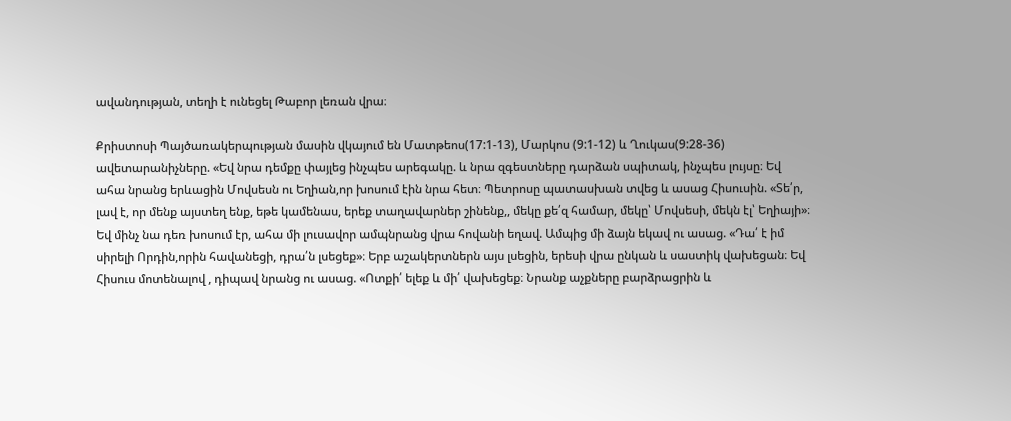ավանդության, տեղի է ունեցել Թաբոր լեռան վրա։

Քրիստոսի Պայծառակերպության մասին վկայում են Մատթեոս(17:1-13), Մարկոս (9:1-12) և Ղուկաս(9:28-36) ավետարանիչները. «Եվ նրա դեմքը փայլեց ինչպես արեգակը. և նրա զգեստները դարձան սպիտակ, ինչպես լույսը։ Եվ ահա նրանց երևացին Մովսեսն ու Եղիան,որ խոսում էին նրա հետ։ Պետրոսը պատասխան տվեց և ասաց Հիսուսին. «Տե՛ր, լավ է, որ մենք այստեղ ենք, եթե կամենաս, երեք տաղավարներ շինենք,, մեկը քե՛զ համար, մեկը՝ Մովսեսի, մեկն էլ՝ Եղիայի»։ Եվ մինչ նա դեռ խոսում էր, ահա մի լուսավոր ամպնրանց վրա հովանի եղավ. Ամպից մի ձայն եկավ ու ասաց. «Դա՛ է իմ սիրելի Որդին,որին հավանեցի, դրա՛ն լսեցեք»։ Երբ աշակերտներն այս լսեցին, երեսի վրա ընկան և սաստիկ վախեցան։ Եվ Հիսուս մոտենալով , դիպավ նրանց ու ասաց. «Ոտքի՛ ելեք և մի՛ վախեցեք։ Նրանք աչքները բարձրացրին և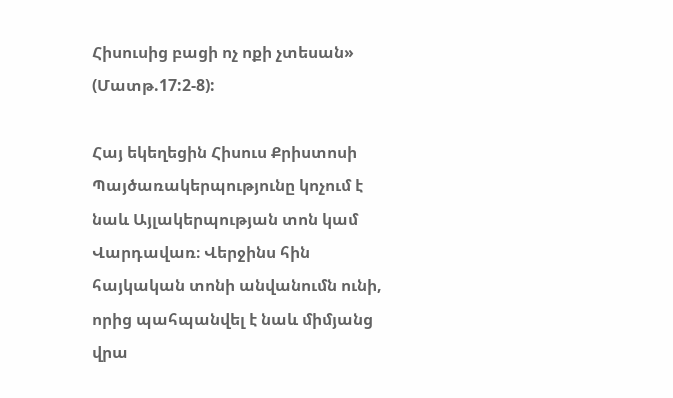Հիսուսից բացի ոչ ոքի չտեսան» (Մատթ.17:2-8):

Հայ եկեղեցին Հիսուս Քրիստոսի Պայծառակերպությունը կոչում է նաև Այլակերպության տոն կամ Վարդավառ։ Վերջինս հին հայկական տոնի անվանումն ունի, որից պահպանվել է նաև միմյանց վրա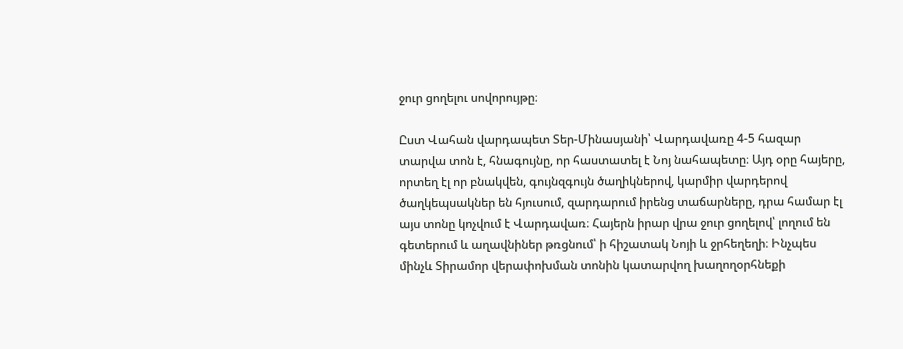ջուր ցողելու սովորույթը։

Ըստ Վահան վարդապետ Տեր-Մինասյանի՝ Վարդավառը 4-5 հազար տարվա տոն է, հնագույնը, որ հաստատել է Նոյ նահապետը։ Այդ օրը հայերը, որտեղ էլ որ բնակվեն, գույնզգույն ծաղիկներով, կարմիր վարդերով ծաղկեպսակներ են հյուսում, զարդարում իրենց տաճարները, դրա համար էլ այս տոնը կոչվում է Վարդավառ։ Հայերն իրար վրա ջուր ցողելով՝ լողում են գետերում և աղավնիներ թռցնում՝ ի հիշատակ Նոյի և ջրհեղեղի։ Ինչպես մինչև Տիրամոր վերափոխման տոնին կատարվող խաղողօրհնեքի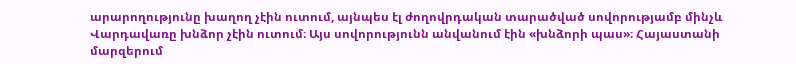արարողությունը խաղող չէին ուտում, այնպես էլ ժողովրդական տարածված սովորությամբ մինչև Վարդավառը խնձոր չէին ուտում։ Այս սովորությունն անվանում էին «խնձորի պաս»։ Հայաստանի մարզերում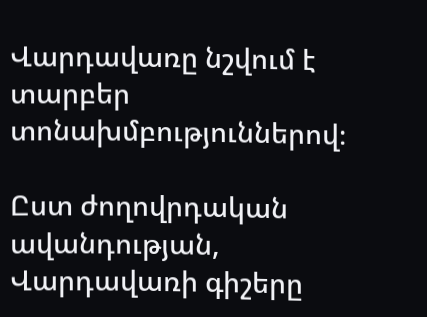Վարդավառը նշվում է տարբեր տոնախմբություններով։

Ըստ ժողովրդական ավանդության, Վարդավառի գիշերը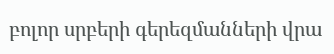բոլոր սրբերի գերեզմանների վրա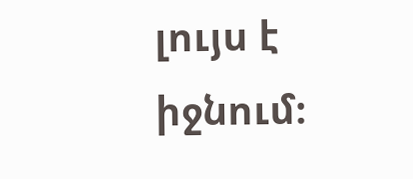լույս է իջնում։